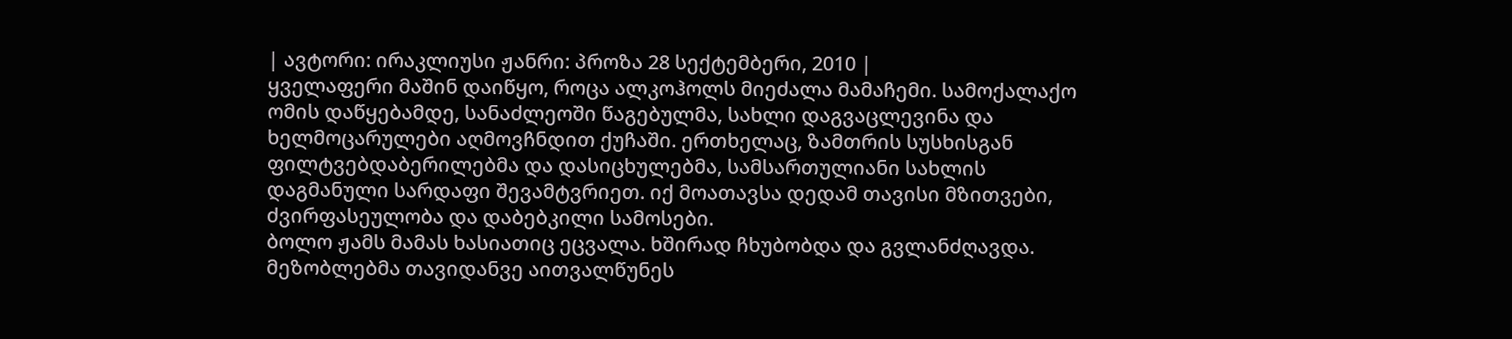| ავტორი: ირაკლიუსი ჟანრი: პროზა 28 სექტემბერი, 2010 |
ყველაფერი მაშინ დაიწყო, როცა ალკოჰოლს მიეძალა მამაჩემი. სამოქალაქო ომის დაწყებამდე, სანაძლეოში წაგებულმა, სახლი დაგვაცლევინა და ხელმოცარულები აღმოვჩნდით ქუჩაში. ერთხელაც, ზამთრის სუსხისგან ფილტვებდაბერილებმა და დასიცხულებმა, სამსართულიანი სახლის დაგმანული სარდაფი შევამტვრიეთ. იქ მოათავსა დედამ თავისი მზითვები, ძვირფასეულობა და დაბებკილი სამოსები.
ბოლო ჟამს მამას ხასიათიც ეცვალა. ხშირად ჩხუბობდა და გვლანძღავდა. მეზობლებმა თავიდანვე აითვალწუნეს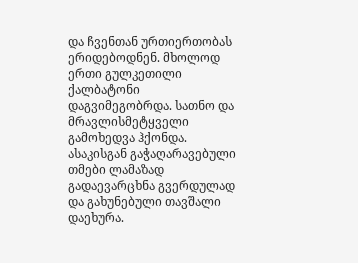და ჩვენთან ურთიერთობას ერიდებოდნენ. მხოლოდ ერთი გულკეთილი ქალბატონი დაგვიმეგობრდა. სათნო და მრავლისმეტყველი გამოხედვა ჰქონდა. ასაკისგან გაჭაღარავებული თმები ლამაზად გადაევარცხნა გვერდულად და გახუნებული თავშალი დაეხურა.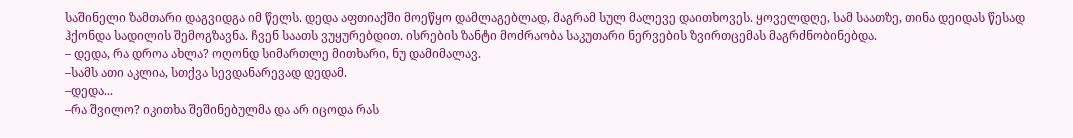საშინელი ზამთარი დაგვიდგა იმ წელს. დედა აფთიაქში მოეწყო დამლაგებლად, მაგრამ სულ მალევე დაითხოვეს. ყოველდღე, სამ საათზე, თინა დეიდას წესად ჰქონდა სადილის შემოგზავნა. ჩვენ საათს ვუყურებდით. ისრების ზანტი მოძრაობა საკუთარი ნერვების ზვირთცემას მაგრძნობინებდა.
– დედა, რა დროა ახლა? ოღონდ სიმართლე მითხარი, ნუ დამიმალავ.
–სამს ათი აკლია, სთქვა სევდანარევად დედამ.
–დედა...
–რა შვილო? იკითხა შეშინებულმა და არ იცოდა რას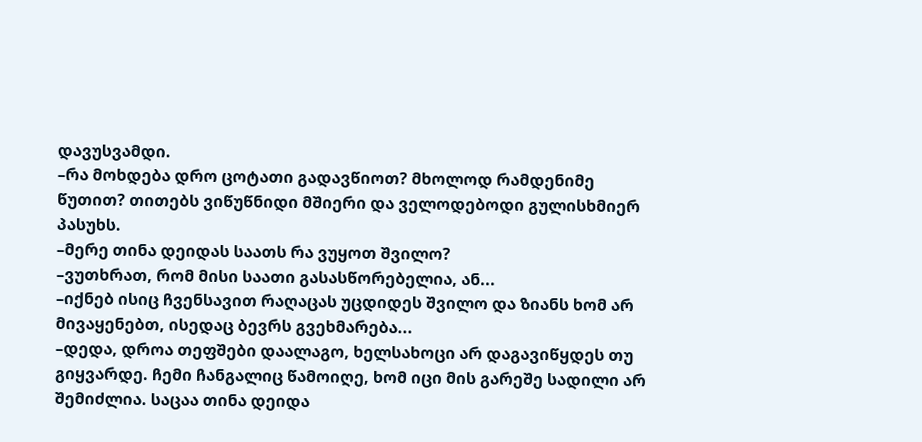დავუსვამდი.
–რა მოხდება დრო ცოტათი გადავწიოთ? მხოლოდ რამდენიმე წუთით? თითებს ვიწუწნიდი მშიერი და ველოდებოდი გულისხმიერ პასუხს.
–მერე თინა დეიდას საათს რა ვუყოთ შვილო?
–ვუთხრათ, რომ მისი საათი გასასწორებელია, ან...
–იქნებ ისიც ჩვენსავით რაღაცას უცდიდეს შვილო და ზიანს ხომ არ მივაყენებთ, ისედაც ბევრს გვეხმარება...
–დედა, დროა თეფშები დაალაგო, ხელსახოცი არ დაგავიწყდეს თუ გიყვარდე. ჩემი ჩანგალიც წამოიღე, ხომ იცი მის გარეშე სადილი არ შემიძლია. საცაა თინა დეიდა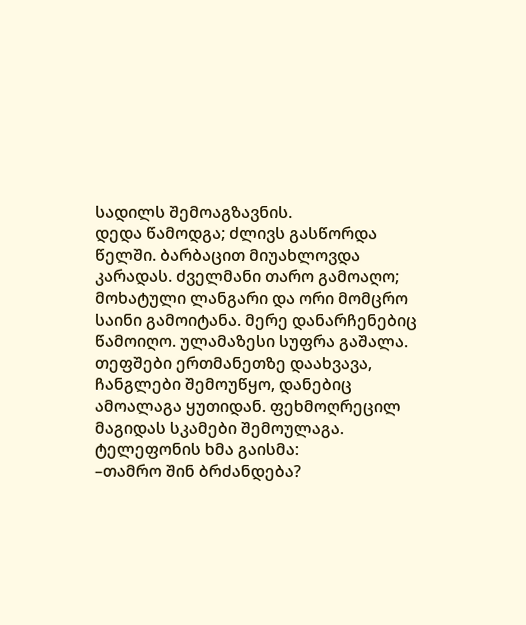სადილს შემოაგზავნის.
დედა წამოდგა; ძლივს გასწორდა წელში. ბარბაცით მიუახლოვდა კარადას. ძველმანი თარო გამოაღო; მოხატული ლანგარი და ორი მომცრო საინი გამოიტანა. მერე დანარჩენებიც წამოიღო. ულამაზესი სუფრა გაშალა. თეფშები ერთმანეთზე დაახვავა, ჩანგლები შემოუწყო, დანებიც ამოალაგა ყუთიდან. ფეხმოღრეცილ მაგიდას სკამები შემოულაგა. ტელეფონის ხმა გაისმა:
–თამრო შინ ბრძანდება?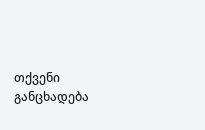თქვენი განცხადება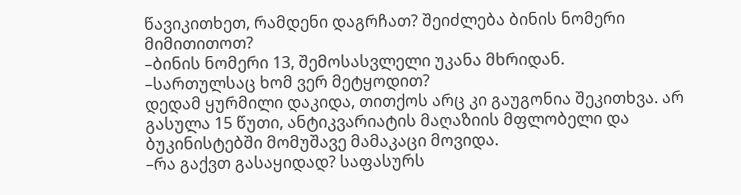წავიკითხეთ, რამდენი დაგრჩათ? შეიძლება ბინის ნომერი მიმითითოთ?
–ბინის ნომერი 13, შემოსასვლელი უკანა მხრიდან.
–სართულსაც ხომ ვერ მეტყოდით?
დედამ ყურმილი დაკიდა, თითქოს არც კი გაუგონია შეკითხვა. არ გასულა 15 წუთი, ანტიკვარიატის მაღაზიის მფლობელი და ბუკინისტებში მომუშავე მამაკაცი მოვიდა.
–რა გაქვთ გასაყიდად? საფასურს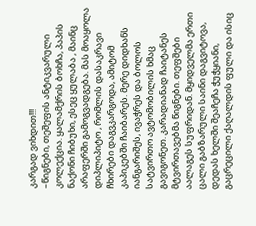კარგად ვიხდით!!!
–წიგნები, თეშეფის ანტიკვარული კოლექცია. ყალამქრის ბოხჩა, პაპის ნაქონი ჩიბუხი, ესეც ყულაბა , მაინც არაფერში გამოგვადგება. მას მოაყოლა დიპლიპიტო , რომლის დასაკრავი ჩხირები დაგვკარგოდა, ამიტომ კაპიკებში ჩაიბარეს. მერე დიდხანს იანგარიშეს, ივაჭრეს და ბოლოს სატვირთო ავტომობილის ხმაც გავიგონეთ. კარადიანად ჩაიტანეს მტვირთავებმა წიგნები. თეფშები აალაგეს სუფრიდან. მყიდველმა ერთი ცალი გაბზარული საინი დაგვიტოვა, დედას ხელში შეაჩეჩა ჭუჭყიანი, გაცრეცილი ქაღალდის ფული და ისიც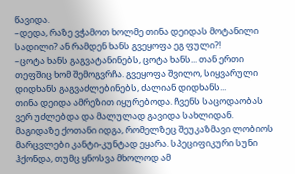წავიდა.
–დედა, რაზე ვჭამოთ ხოლმე თინა დეიდას მოტანილი სადილი? ან რამდენ ხანს გვეყოფა ეგ ფული?!
–ცოტა ხანს გაგვატანინებს, ცოტა ხანს... თან ერთი თეფშიც ხომ შემოგვრჩა. გვეყოფა შვილო, სიყვარული დიდხანს გაგვაძლებინებს, ძალიან დიდხანს...
თინა დეიდა ამრეზით იყურებოდა. ჩვენს საცოდაობას ვერ უძლებდა და მალულად გავიდა სახლიდან.
მაგიდაზე ქოთანი იდგა, რომელზეც შეუკაზმავი ლობიოს მარცვლები კანტი-კუნტად ეყარა. სპეციფიკური სუნი ჰქონდა, თუმც ყნოსვა მხოლოდ ამ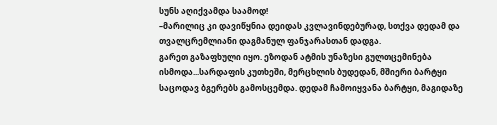სუნს აღიქვამდა საამოდ!
–მარილიც კი დავიწყნია დეიდას კვლავინდებურად, სთქვა დედამ და თვალცრემლიანი დაგმანულ ფანჯარასთან დადგა.
გარეთ გაზაფხული იყო. ეზოდან ატმის უნაზესი გულთცემინება ისმოდა...სარდაფის კუთხეში, მერცხლის ბუდედან, მშიერი ბარტყი საცოდავ ბგერებს გამოსცემდა. დედამ ჩამოიყვანა ბარტყი, მაგიდაზე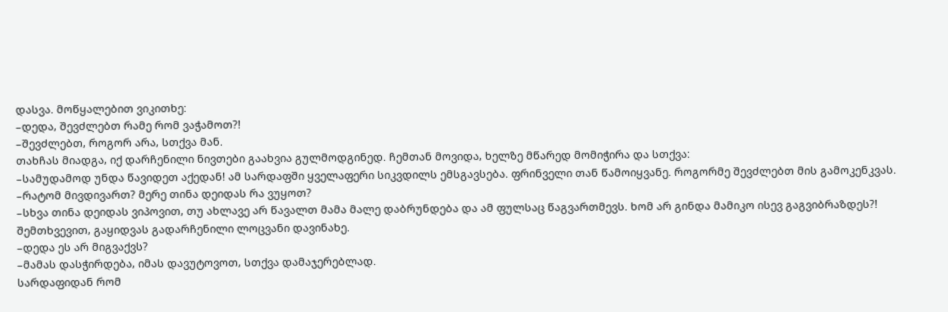დასვა. მოწყალებით ვიკითხე:
–დედა, შევძლებთ რამე რომ ვაჭამოთ?!
–შევძლებთ, როგორ არა, სთქვა მან.
თახჩას მიადგა, იქ დარჩენილი ნივთები გაახვია გულმოდგინედ. ჩემთან მოვიდა, ხელზე მწარედ მომიჭირა და სთქვა:
–სამუდამოდ უნდა წავიდეთ აქედან! ამ სარდაფში ყველაფერი სიკვდილს ემსგავსება. ფრინველი თან წამოიყვანე. როგორმე შევძლებთ მის გამოკენკვას.
–რატომ მივდივართ? მერე თინა დეიდას რა ვუყოთ?
–სხვა თინა დეიდას ვიპოვით, თუ ახლავე არ წავალთ მამა მალე დაბრუნდება და ამ ფულსაც წაგვართმევს. ხომ არ გინდა მამიკო ისევ გაგვიბრაზდეს?!
შემთხვევით, გაყიდვას გადარჩენილი ლოცვანი დავინახე.
–დედა ეს არ მიგვაქვს?
–მამას დასჭირდება, იმას დავუტოვოთ, სთქვა დამაჯერებლად.
სარდაფიდან რომ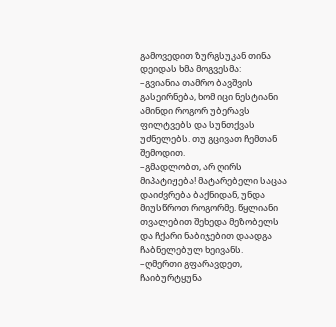გამოვედით ზურგსუკან თინა დეიდას ხმა მოგვესმა:
–გვიანია თამრო ბავშვის გასეირნება, ხომ იცი ნესტიანი ამინდი როგორ უბერავს ფილტვებს და სუნთქვას უძნელებს. თუ გცივათ ჩემთან შემოდით.
–გმადლობთ, არ ღირს მიპატიჟება! მატარებელი საცაა დაიძვრება ბაქნიდან, უნდა მიუსწროთ როგორმე. წყლიანი თვალებით შეხედა მეზობელს და ჩქარი ნაბიჯებით დაადგა ჩაბნელებულ ხეივანს.
–ღმერთი გფარავდეთ, ჩაიბურტყუნა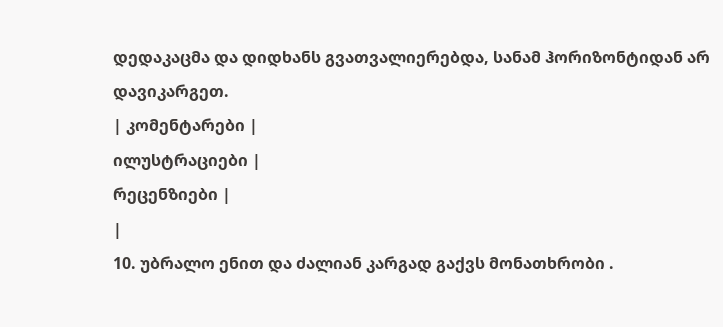დედაკაცმა და დიდხანს გვათვალიერებდა, სანამ ჰორიზონტიდან არ დავიკარგეთ.
| კომენტარები |
ილუსტრაციები |
რეცენზიები |
|
10. უბრალო ენით და ძალიან კარგად გაქვს მონათხრობი .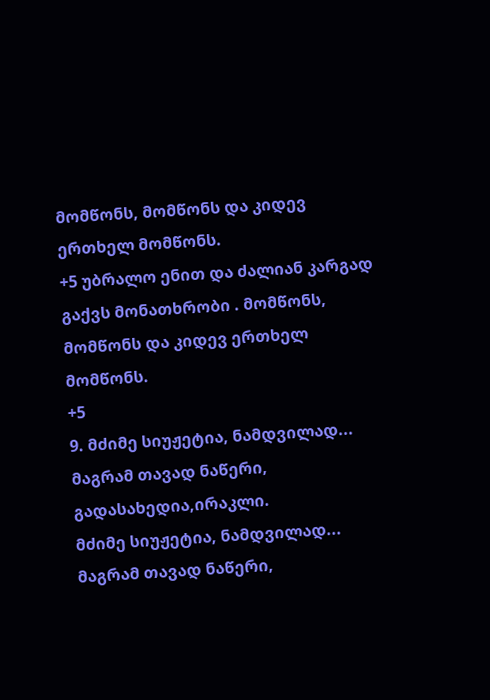მომწონს, მომწონს და კიდევ ერთხელ მომწონს.
+5 უბრალო ენით და ძალიან კარგად გაქვს მონათხრობი . მომწონს, მომწონს და კიდევ ერთხელ მომწონს.
+5
9. მძიმე სიუჟეტია, ნამდვილად... მაგრამ თავად ნაწერი, გადასახედია,ირაკლი.
მძიმე სიუჟეტია, ნამდვილად... მაგრამ თავად ნაწერი,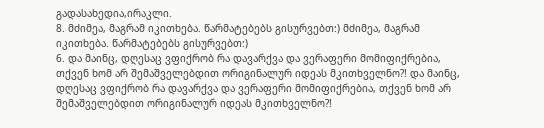გადასახედია,ირაკლი.
8. მძიმეა, მაგრამ იკითხება. წარმატებებს გისურვებთ:) მძიმეა, მაგრამ იკითხება. წარმატებებს გისურვებთ:)
6. და მაინც, დღესაც ვფიქრობ რა დავარქვა და ვერაფერი მომიფიქრებია, თქვენ ხომ არ შემაშველებდით ორიგინალურ იდეას მკითხველნო?! და მაინც, დღესაც ვფიქრობ რა დავარქვა და ვერაფერი მომიფიქრებია, თქვენ ხომ არ შემაშველებდით ორიგინალურ იდეას მკითხველნო?!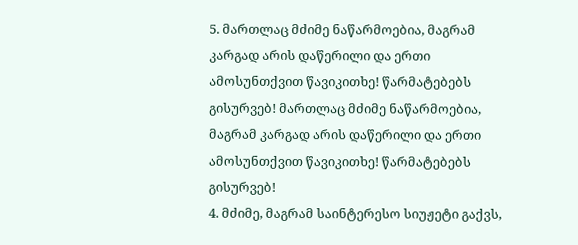5. მართლაც მძიმე ნაწარმოებია, მაგრამ კარგად არის დაწერილი და ერთი ამოსუნთქვით წავიკითხე! წარმატებებს გისურვებ! მართლაც მძიმე ნაწარმოებია, მაგრამ კარგად არის დაწერილი და ერთი ამოსუნთქვით წავიკითხე! წარმატებებს გისურვებ!
4. მძიმე, მაგრამ საინტერესო სიუჟეტი გაქვს,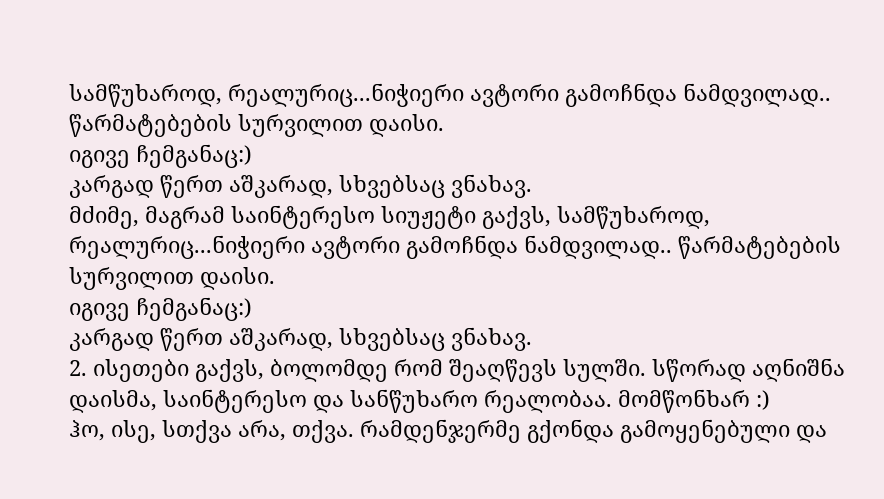სამწუხაროდ, რეალურიც...ნიჭიერი ავტორი გამოჩნდა ნამდვილად.. წარმატებების სურვილით დაისი.
იგივე ჩემგანაც:)
კარგად წერთ აშკარად, სხვებსაც ვნახავ.
მძიმე, მაგრამ საინტერესო სიუჟეტი გაქვს, სამწუხაროდ, რეალურიც...ნიჭიერი ავტორი გამოჩნდა ნამდვილად.. წარმატებების სურვილით დაისი.
იგივე ჩემგანაც:)
კარგად წერთ აშკარად, სხვებსაც ვნახავ.
2. ისეთები გაქვს, ბოლომდე რომ შეაღწევს სულში. სწორად აღნიშნა დაისმა, საინტერესო და სანწუხარო რეალობაა. მომწონხარ :)
ჰო, ისე, სთქვა არა, თქვა. რამდენჯერმე გქონდა გამოყენებული და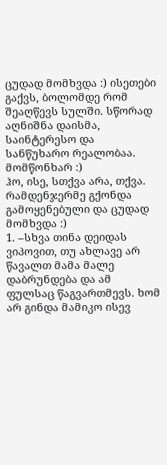ცუდად მომხვდა :) ისეთები გაქვს, ბოლომდე რომ შეაღწევს სულში. სწორად აღნიშნა დაისმა, საინტერესო და სანწუხარო რეალობაა. მომწონხარ :)
ჰო, ისე, სთქვა არა, თქვა. რამდენჯერმე გქონდა გამოყენებული და ცუდად მომხვდა :)
1. –სხვა თინა დეიდას ვიპოვით, თუ ახლავე არ წავალთ მამა მალე დაბრუნდება და ამ ფულსაც წაგვართმევს. ხომ არ გინდა მამიკო ისევ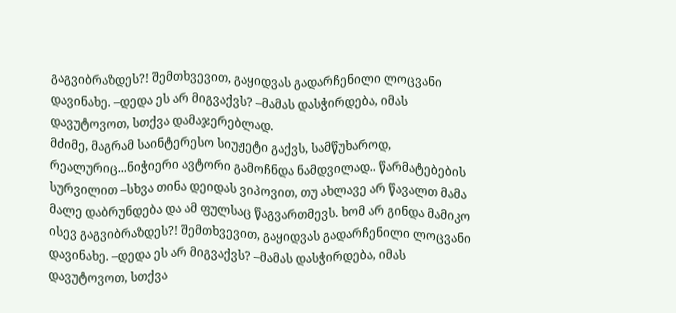გაგვიბრაზდეს?! შემთხვევით, გაყიდვას გადარჩენილი ლოცვანი დავინახე. –დედა ეს არ მიგვაქვს? –მამას დასჭირდება, იმას დავუტოვოთ, სთქვა დამაჯერებლად.
მძიმე, მაგრამ საინტერესო სიუჟეტი გაქვს, სამწუხაროდ, რეალურიც...ნიჭიერი ავტორი გამოჩნდა ნამდვილად.. წარმატებების სურვილით –სხვა თინა დეიდას ვიპოვით, თუ ახლავე არ წავალთ მამა მალე დაბრუნდება და ამ ფულსაც წაგვართმევს. ხომ არ გინდა მამიკო ისევ გაგვიბრაზდეს?! შემთხვევით, გაყიდვას გადარჩენილი ლოცვანი დავინახე. –დედა ეს არ მიგვაქვს? –მამას დასჭირდება, იმას დავუტოვოთ, სთქვა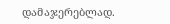დამაჯერებლად.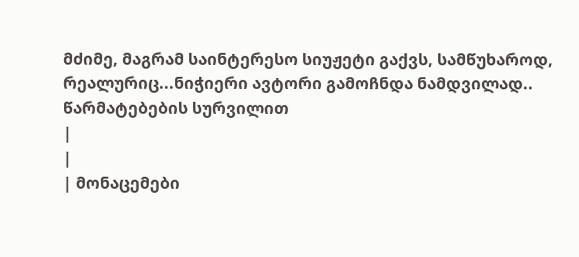მძიმე, მაგრამ საინტერესო სიუჟეტი გაქვს, სამწუხაროდ, რეალურიც...ნიჭიერი ავტორი გამოჩნდა ნამდვილად.. წარმატებების სურვილით
|
|
| მონაცემები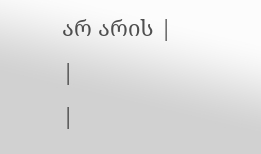არ არის |
|
|